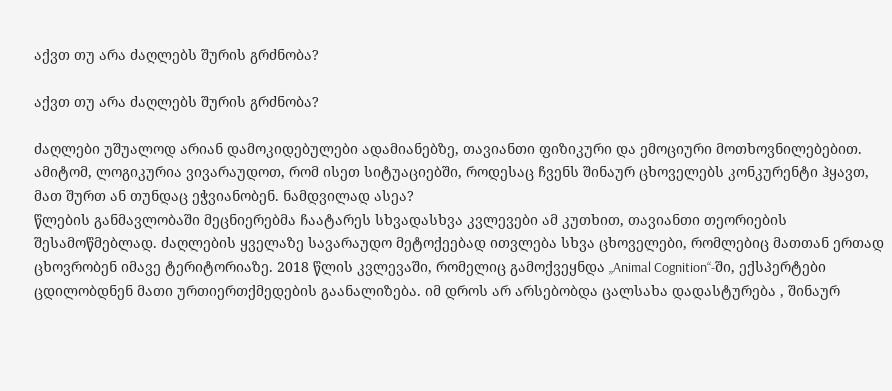აქვთ თუ არა ძაღლებს შურის გრძნობა?

აქვთ თუ არა ძაღლებს შურის გრძნობა?

ძაღლები უშუალოდ არიან დამოკიდებულები ადამიანებზე, თავიანთი ფიზიკური და ემოციური მოთხოვნილებებით. ამიტომ, ლოგიკურია ვივარაუდოთ, რომ ისეთ სიტუაციებში, როდესაც ჩვენს შინაურ ცხოველებს კონკურენტი ჰყავთ, მათ შურთ ან თუნდაც ეჭვიანობენ. ნამდვილად ასეა?
წლების განმავლობაში მეცნიერებმა ჩაატარეს სხვადასხვა კვლევები ამ კუთხით, თავიანთი თეორიების შესამოწმებლად. ძაღლების ყველაზე სავარაუდო მეტოქეებად ითვლება სხვა ცხოველები, რომლებიც მათთან ერთად ცხოვრობენ იმავე ტერიტორიაზე. 2018 წლის კვლევაში, რომელიც გამოქვეყნდა „Animal Cognition“-ში, ექსპერტები ცდილობდნენ მათი ურთიერთქმედების გაანალიზება. იმ დროს არ არსებობდა ცალსახა დადასტურება , შინაურ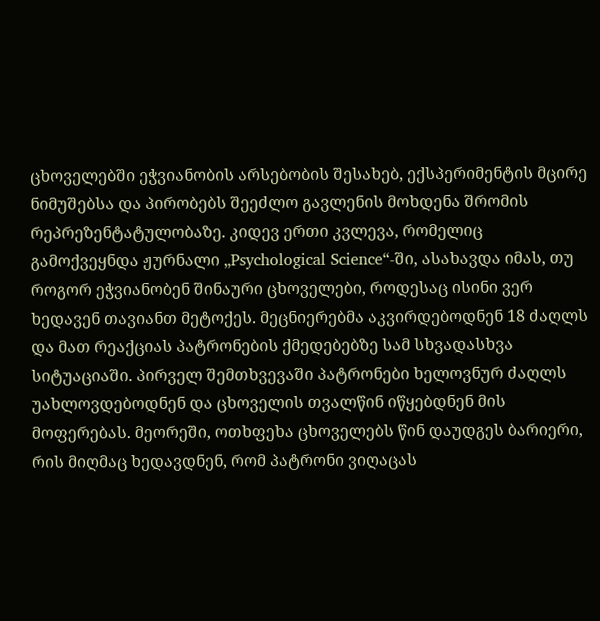ცხოველებში ეჭვიანობის არსებობის შესახებ, ექსპერიმენტის მცირე ნიმუშებსა და პირობებს შეეძლო გავლენის მოხდენა შრომის რეპრეზენტატულობაზე. კიდევ ერთი კვლევა, რომელიც გამოქვეყნდა ჟურნალი „Psychological Science“-ში, ასახავდა იმას, თუ როგორ ეჭვიანობენ შინაური ცხოველები, როდესაც ისინი ვერ ხედავენ თავიანთ მეტოქეს. მეცნიერებმა აკვირდებოდნენ 18 ძაღლს და მათ რეაქციას პატრონების ქმედებებზე სამ სხვადასხვა სიტუაციაში. პირველ შემთხვევაში პატრონები ხელოვნურ ძაღლს უახლოვდებოდნენ და ცხოველის თვალწინ იწყებდნენ მის მოფერებას. მეორეში, ოთხფეხა ცხოველებს წინ დაუდგეს ბარიერი, რის მიღმაც ხედავდნენ, რომ პატრონი ვიღაცას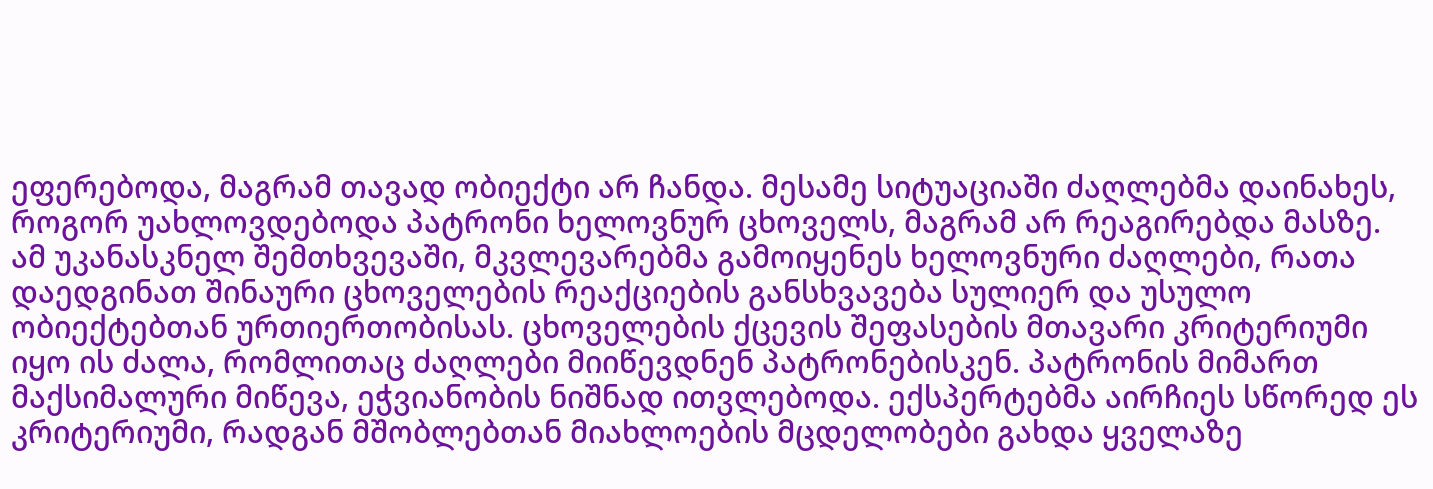ეფერებოდა, მაგრამ თავად ობიექტი არ ჩანდა. მესამე სიტუაციაში ძაღლებმა დაინახეს, როგორ უახლოვდებოდა პატრონი ხელოვნურ ცხოველს, მაგრამ არ რეაგირებდა მასზე. ამ უკანასკნელ შემთხვევაში, მკვლევარებმა გამოიყენეს ხელოვნური ძაღლები, რათა დაედგინათ შინაური ცხოველების რეაქციების განსხვავება სულიერ და უსულო ობიექტებთან ურთიერთობისას. ცხოველების ქცევის შეფასების მთავარი კრიტერიუმი იყო ის ძალა, რომლითაც ძაღლები მიიწევდნენ პატრონებისკენ. პატრონის მიმართ მაქსიმალური მიწევა, ეჭვიანობის ნიშნად ითვლებოდა. ექსპერტებმა აირჩიეს სწორედ ეს კრიტერიუმი, რადგან მშობლებთან მიახლოების მცდელობები გახდა ყველაზე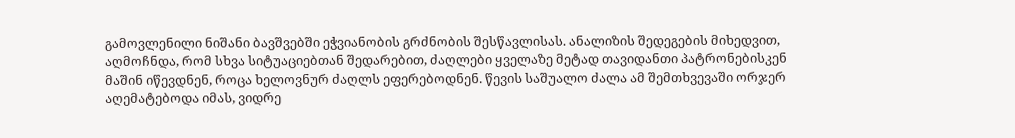გამოვლენილი ნიშანი ბავშვებში ეჭვიანობის გრძნობის შესწავლისას. ანალიზის შედეგების მიხედვით, აღმოჩნდა, რომ სხვა სიტუაციებთან შედარებით, ძაღლები ყველაზე მეტად თავიდანთი პატრონებისკენ მაშინ იწევდნენ, როცა ხელოვნურ ძაღლს ეფერებოდნენ. წევის საშუალო ძალა ამ შემთხვევაში ორჯერ აღემატებოდა იმას, ვიდრე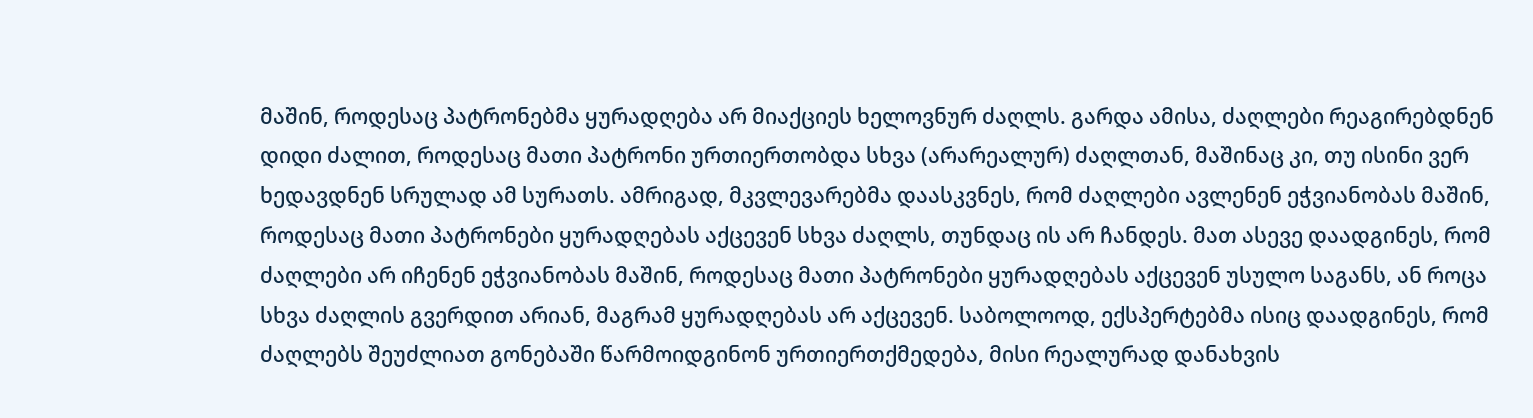მაშინ, როდესაც პატრონებმა ყურადღება არ მიაქციეს ხელოვნურ ძაღლს. გარდა ამისა, ძაღლები რეაგირებდნენ დიდი ძალით, როდესაც მათი პატრონი ურთიერთობდა სხვა (არარეალურ) ძაღლთან, მაშინაც კი, თუ ისინი ვერ ხედავდნენ სრულად ამ სურათს. ამრიგად, მკვლევარებმა დაასკვნეს, რომ ძაღლები ავლენენ ეჭვიანობას მაშინ, როდესაც მათი პატრონები ყურადღებას აქცევენ სხვა ძაღლს, თუნდაც ის არ ჩანდეს. მათ ასევე დაადგინეს, რომ ძაღლები არ იჩენენ ეჭვიანობას მაშინ, როდესაც მათი პატრონები ყურადღებას აქცევენ უსულო საგანს, ან როცა სხვა ძაღლის გვერდით არიან, მაგრამ ყურადღებას არ აქცევენ. საბოლოოდ, ექსპერტებმა ისიც დაადგინეს, რომ ძაღლებს შეუძლიათ გონებაში წარმოიდგინონ ურთიერთქმედება, მისი რეალურად დანახვის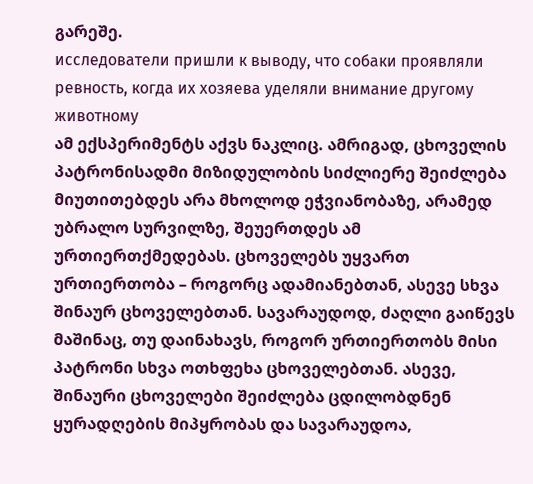გარეშე.
исследователи пришли к выводу, что собаки проявляли ревность, когда их хозяева уделяли внимание другому животному
ამ ექსპერიმენტს აქვს ნაკლიც. ამრიგად, ცხოველის პატრონისადმი მიზიდულობის სიძლიერე შეიძლება მიუთითებდეს არა მხოლოდ ეჭვიანობაზე, არამედ უბრალო სურვილზე, შეუერთდეს ამ ურთიერთქმედებას. ცხოველებს უყვართ ურთიერთობა – როგორც ადამიანებთან, ასევე სხვა შინაურ ცხოველებთან. სავარაუდოდ, ძაღლი გაიწევს მაშინაც, თუ დაინახავს, როგორ ურთიერთობს მისი პატრონი სხვა ოთხფეხა ცხოველებთან. ასევე, შინაური ცხოველები შეიძლება ცდილობდნენ ყურადღების მიპყრობას და სავარაუდოა,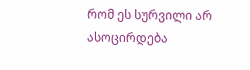რომ ეს სურვილი არ ასოცირდება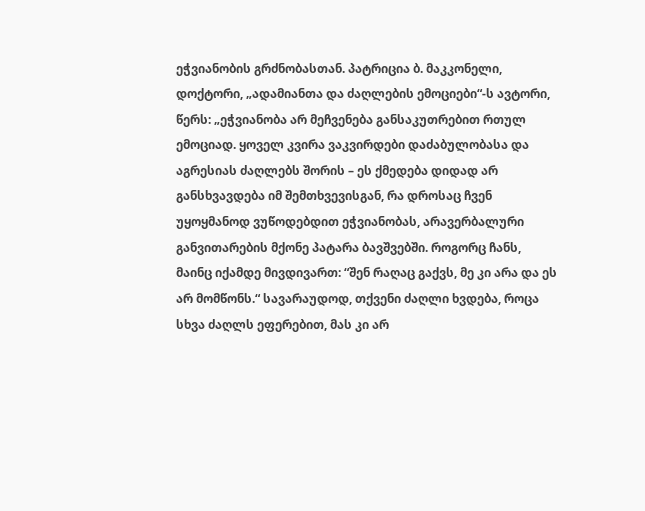ეჭვიანობის გრძნობასთან. პატრიცია ბ. მაკკონელი, დოქტორი, „ადამიანთა და ძაღლების ემოციები“-ს ავტორი, წერს: „ეჭვიანობა არ მეჩვენება განსაკუთრებით რთულ ემოციად. ყოველ კვირა ვაკვირდები დაძაბულობასა და აგრესიას ძაღლებს შორის – ეს ქმედება დიდად არ განსხვავდება იმ შემთხვევისგან, რა დროსაც ჩვენ უყოყმანოდ ვუწოდებდით ეჭვიანობას, არავერბალური განვითარების მქონე პატარა ბავშვებში. როგორც ჩანს, მაინც იქამდე მივდივართ: “შენ რაღაც გაქვს, მე კი არა და ეს არ მომწონს.“ სავარაუდოდ, თქვენი ძაღლი ხვდება, როცა სხვა ძაღლს ეფერებით, მას კი არ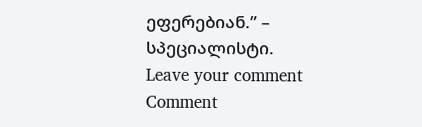ეფერებიან.” – სპეციალისტი.
Leave your comment
Comment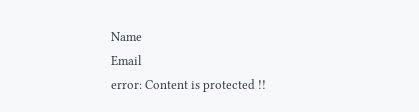Name
Email
error: Content is protected !!